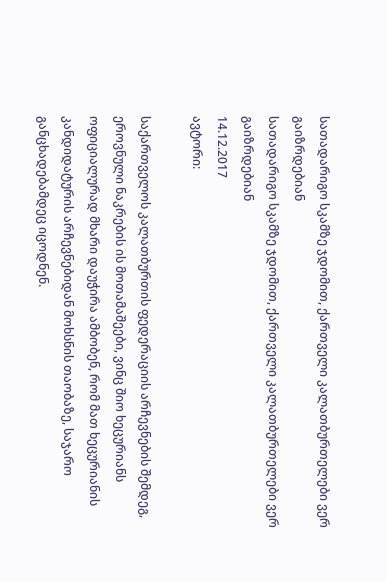სათადარიგო სკამზე ჯდომით, ქართველი კალათბურთელები ვერ გაიზრდებიან
სათადარიგო სკამზე ჯდომით, ქართველი კალათბურთელები ვერ გაიზრდებიან
14.12.2017
ავტორი:

საქართველოს კალათბურთის ფედერაციის არჩევნების შემდეგ, ეროვნული ნაკრების ის მოთამაშეები, ვინც შიო ხეცურიანს ოფიციალურად მხარი დაუჭირა ამბობენ, რომ მათ ხეცურიანის კანდიდატურის არჩევნებიდან მოხსნის თაობაზე, საჯარო განცხადებამდეც იცოდნენ.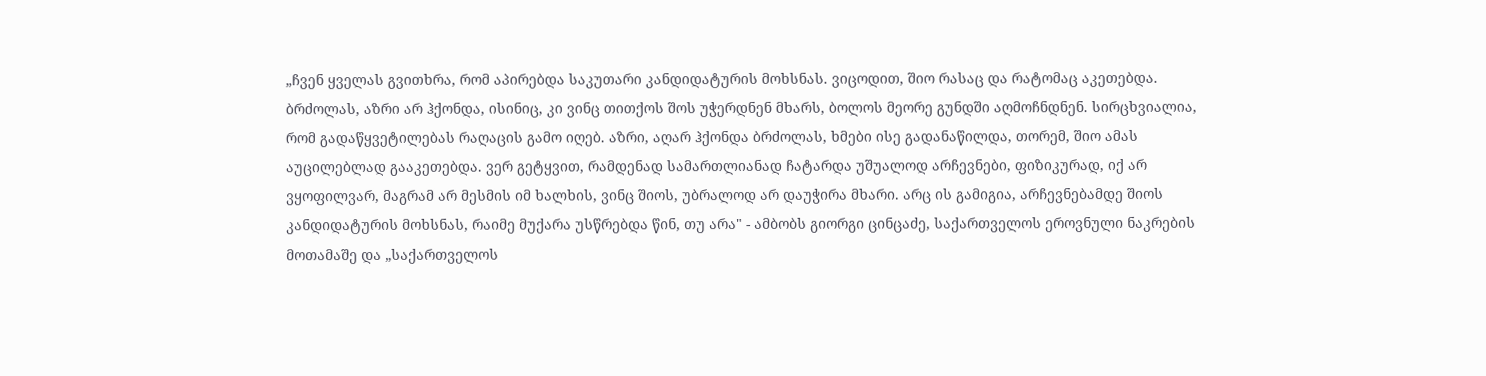„ჩვენ ყველას გვითხრა, რომ აპირებდა საკუთარი კანდიდატურის მოხსნას. ვიცოდით, შიო რასაც და რატომაც აკეთებდა. ბრძოლას, აზრი არ ჰქონდა, ისინიც, კი ვინც თითქოს შოს უჭერდნენ მხარს, ბოლოს მეორე გუნდში აღმოჩნდნენ. სირცხვიალია, რომ გადაწყვეტილებას რაღაცის გამო იღებ. აზრი, აღარ ჰქონდა ბრძოლას, ხმები ისე გადანაწილდა, თორემ, შიო ამას აუცილებლად გააკეთებდა. ვერ გეტყვით, რამდენად სამართლიანად ჩატარდა უშუალოდ არჩევნები, ფიზიკურად, იქ არ ვყოფილვარ, მაგრამ არ მესმის იმ ხალხის, ვინც შიოს, უბრალოდ არ დაუჭირა მხარი. არც ის გამიგია, არჩევნებამდე შიოს კანდიდატურის მოხსნას, რაიმე მუქარა უსწრებდა წინ, თუ არა" - ამბობს გიორგი ცინცაძე, საქართველოს ეროვნული ნაკრების მოთამაშე და „საქართველოს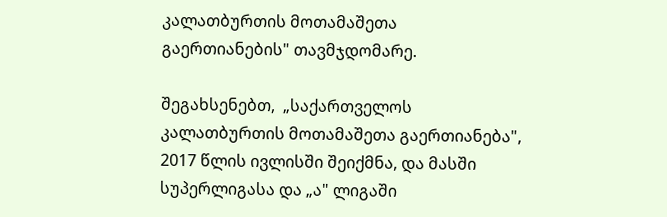კალათბურთის მოთამაშეთა გაერთიანების" თავმჯდომარე.

შეგახსენებთ,  „საქართველოს კალათბურთის მოთამაშეთა გაერთიანება", 2017 წლის ივლისში შეიქმნა, და მასში სუპერლიგასა და „ა" ლიგაში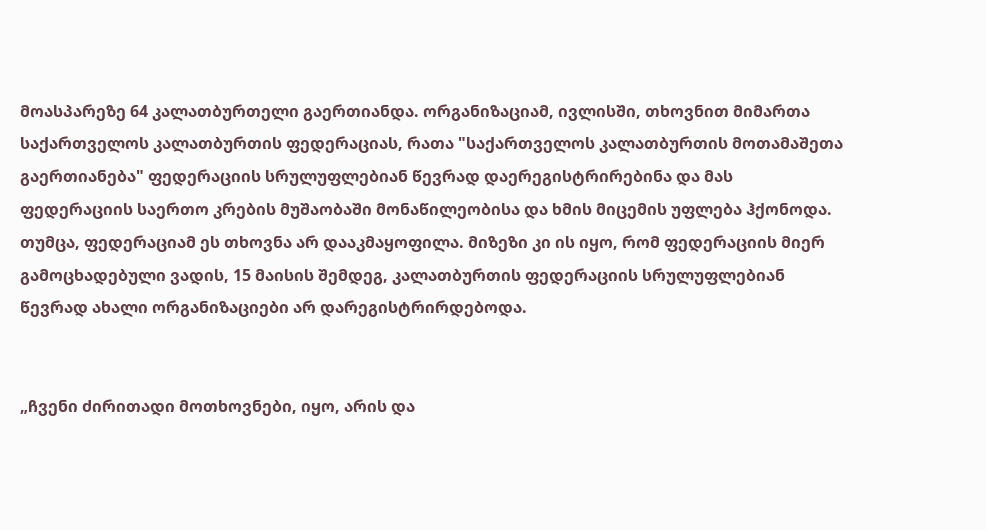მოასპარეზე 64 კალათბურთელი გაერთიანდა. ორგანიზაციამ, ივლისში, თხოვნით მიმართა საქართველოს კალათბურთის ფედერაციას, რათა "საქართველოს კალათბურთის მოთამაშეთა გაერთიანება" ფედერაციის სრულუფლებიან წევრად დაერეგისტრირებინა და მას ფედერაციის საერთო კრების მუშაობაში მონაწილეობისა და ხმის მიცემის უფლება ჰქონოდა. თუმცა, ფედერაციამ ეს თხოვნა არ დააკმაყოფილა. მიზეზი კი ის იყო, რომ ფედერაციის მიერ გამოცხადებული ვადის, 15 მაისის შემდეგ, კალათბურთის ფედერაციის სრულუფლებიან წევრად ახალი ორგანიზაციები არ დარეგისტრირდებოდა.


„ჩვენი ძირითადი მოთხოვნები, იყო, არის და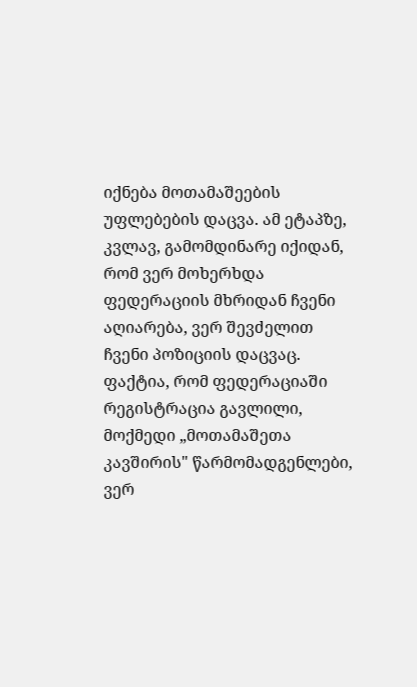იქნება მოთამაშეების უფლებების დაცვა. ამ ეტაპზე, კვლავ, გამომდინარე იქიდან, რომ ვერ მოხერხდა ფედერაციის მხრიდან ჩვენი აღიარება, ვერ შევძელით ჩვენი პოზიციის დაცვაც. ფაქტია, რომ ფედერაციაში რეგისტრაცია გავლილი, მოქმედი „მოთამაშეთა კავშირის" წარმომადგენლები, ვერ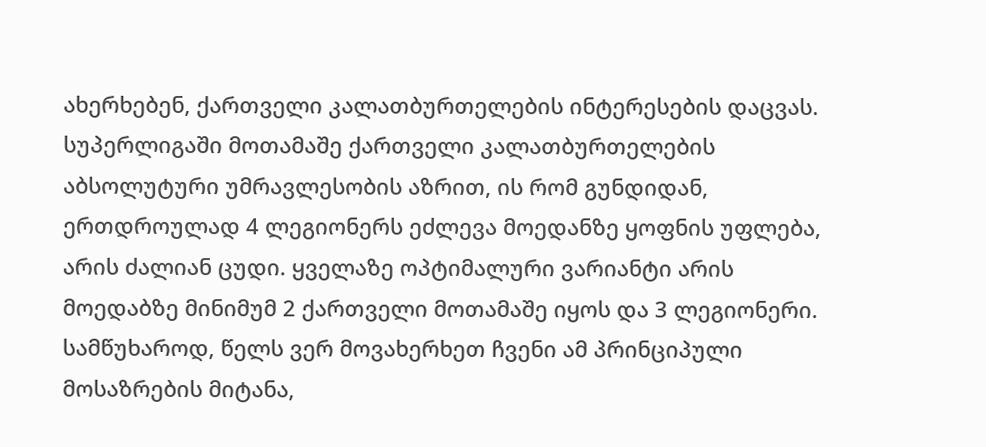ახერხებენ, ქართველი კალათბურთელების ინტერესების დაცვას. სუპერლიგაში მოთამაშე ქართველი კალათბურთელების აბსოლუტური უმრავლესობის აზრით, ის რომ გუნდიდან, ერთდროულად 4 ლეგიონერს ეძლევა მოედანზე ყოფნის უფლება, არის ძალიან ცუდი. ყველაზე ოპტიმალური ვარიანტი არის მოედაბზე მინიმუმ 2 ქართველი მოთამაშე იყოს და 3 ლეგიონერი. სამწუხაროდ, წელს ვერ მოვახერხეთ ჩვენი ამ პრინციპული მოსაზრების მიტანა,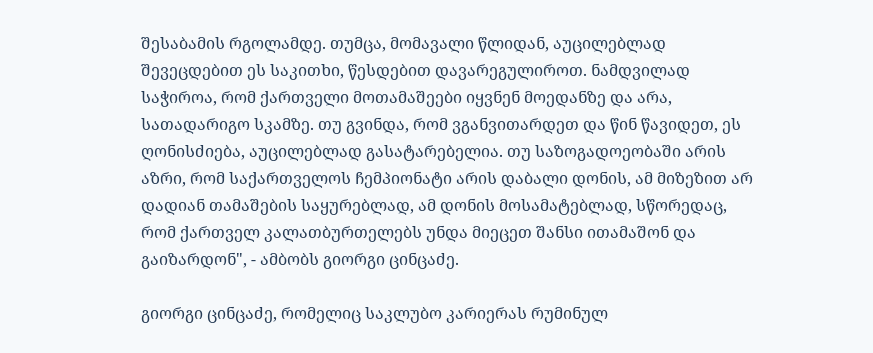შესაბამის რგოლამდე. თუმცა, მომავალი წლიდან, აუცილებლად შევეცდებით ეს საკითხი, წესდებით დავარეგულიროთ. ნამდვილად საჭიროა, რომ ქართველი მოთამაშეები იყვნენ მოედანზე და არა, სათადარიგო სკამზე. თუ გვინდა, რომ ვგანვითარდეთ და წინ წავიდეთ, ეს ღონისძიება, აუცილებლად გასატარებელია. თუ საზოგადოეობაში არის აზრი, რომ საქართველოს ჩემპიონატი არის დაბალი დონის, ამ მიზეზით არ დადიან თამაშების საყურებლად, ამ დონის მოსამატებლად, სწორედაც, რომ ქართველ კალათბურთელებს უნდა მიეცეთ შანსი ითამაშონ და გაიზარდონ", - ამბობს გიორგი ცინცაძე.

გიორგი ცინცაძე, რომელიც საკლუბო კარიერას რუმინულ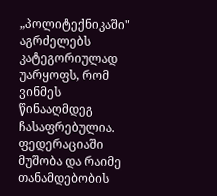„პოლიტექნიკაში" აგრძელებს კატეგორიულად უარყოფს, რომ ვინმეს წინააღმდეგ ჩასაფრებულია. ფედერაციაში მუშობა და რაიმე თანამდებობის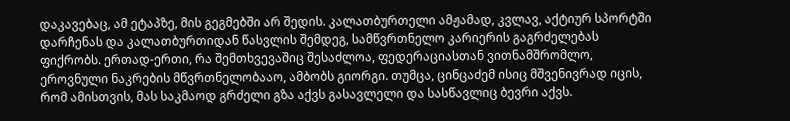დაკავებაც, ამ ეტაპზე, მის გეგმებში არ შედის. კალათბურთელი ამჟამად, კვლავ, აქტიურ სპორტში დარჩენას და კალათბურთიდან წასვლის შემდეგ, სამწვრთნელო კარიერის გაგრძელებას ფიქრობს. ერთად-ერთი, რა შემთხვევაშიც შესაძლოა, ფედერაციასთან ვითნამშრომლო, ეროვნული ნაკრების მწვრთნელობააო, ამბობს გიორგი. თუმცა, ცინცაძემ ისიც მშვენივრად იცის, რომ ამისთვის, მას საკმაოდ გრძელი გზა აქვს გასავლელი და სასწავლიც ბევრი აქვს.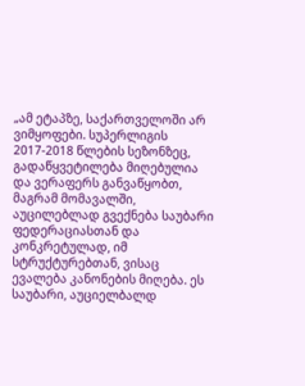„ამ ეტაპზე, საქართველოში არ ვიმყოფები. სუპერლიგის 2017-2018 წლების სეზონზეც, გადაწყვეტილება მიღებულია და ვერაფერს განვაწყობთ, მაგრამ მომავალში, აუცილებლად გვექნება საუბარი ფედერაციასთან და კონკრეტულად, იმ სტრუქტურებთან, ვისაც ევალება კანონების მიღება. ეს საუბარი, აუციელბალდ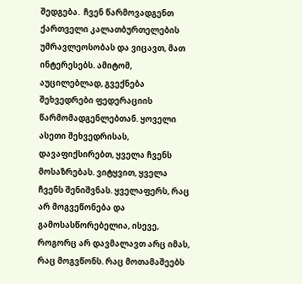შედგება.  ჩვენ წარმოვადგენთ ქართველი კალათბურთელების უმრავლეოსობას და ვიცავთ, მათ ინტერესებს. ამიტომ, აუცილებლად, გვექნება შეხვედრები ფედერაციის წარმომადგენლებთან. ყოველი ასეთი შეხვედრისას, დავაფიქსირებთ, ყველა ჩვენს მოსაზრებას. ვიტყვით, ყველა ჩვენს შენიშვნას. ყველაფერს, რაც არ მოგვეწონება და გამოსასწორებელია, ისევე, როგორც არ დავმალავთ არც იმას, რაც მოგვწონს. რაც მოთამაშეებს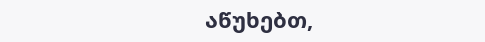აწუხებთ,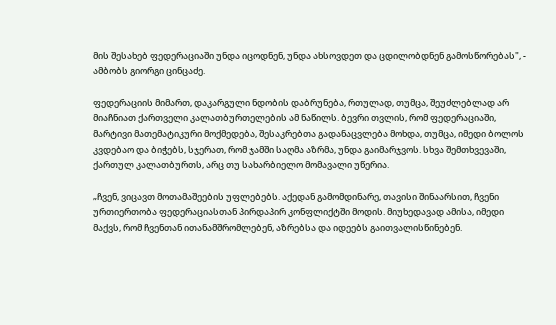მის შესახებ ფედერაციაში უნდა იცოდნენ, უნდა ახსოვდეთ და ცდილობდნენ გამოსწორებას", - ამბობს გიორგი ცინცაძე.

ფედერაციის მიმართ, დაკარგული ნდობის დაბრუნება, რთულად, თუმცა, შეუძლებლად არ მიაჩნიათ ქართველი კალათბურთელების ამ ნაწილს. ბევრი თვლის, რომ ფედერაციაში, მარტივი მათემატიკური მოქმედება, შესაკრებთა გადანაცვლება მოხდა, თუმცა, იმედი ბოლოს კვდებაო და ბიჭებს, სჯერათ, რომ ჯამში საღმა აზრმა, უნდა გაიმარჯვოს. სხვა შემთხვევაში, ქართულ კალათბურთს, არც თუ სახარბიელო მომავალი უწერია.

„ჩვენ, ვიცავთ მოთამაშეების უფლებებს. აქედან გამომდინარე, თავისი შინაარსით, ჩვენი ურთიერთობა ფედერაციასთან პირდაპირ კონფლიქტში მოდის. მიუხედავად ამისა, იმედი მაქვს, რომ ჩვენთან ითანამშრომლებენ, აზრებსა და იდეებს გაითვალისწინებენ.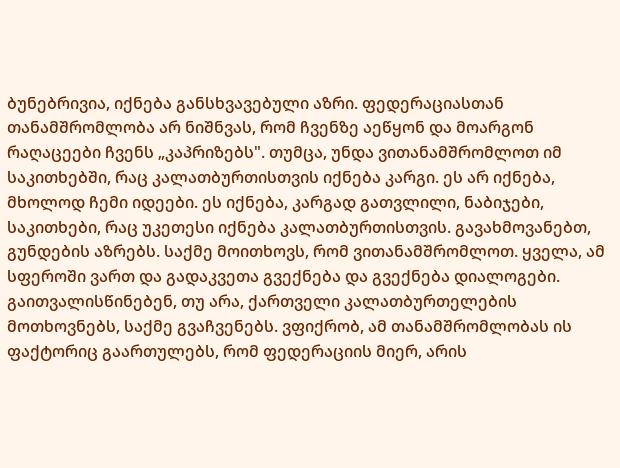ბუნებრივია, იქნება განსხვავებული აზრი. ფედერაციასთან თანამშრომლობა არ ნიშნვას, რომ ჩვენზე აეწყონ და მოარგონ რაღაცეები ჩვენს „კაპრიზებს". თუმცა, უნდა ვითანამშრომლოთ იმ საკითხებში, რაც კალათბურთისთვის იქნება კარგი. ეს არ იქნება, მხოლოდ ჩემი იდეები. ეს იქნება, კარგად გათვლილი, ნაბიჯები, საკითხები, რაც უკეთესი იქნება კალათბურთისთვის. გავახმოვანებთ, გუნდების აზრებს. საქმე მოითხოვს, რომ ვითანამშრომლოთ. ყველა, ამ სფეროში ვართ და გადაკვეთა გვექნება და გვექნება დიალოგები. გაითვალისწინებენ, თუ არა, ქართველი კალათბურთელების მოთხოვნებს, საქმე გვაჩვენებს. ვფიქრობ, ამ თანამშრომლობას ის ფაქტორიც გაართულებს, რომ ფედერაციის მიერ, არის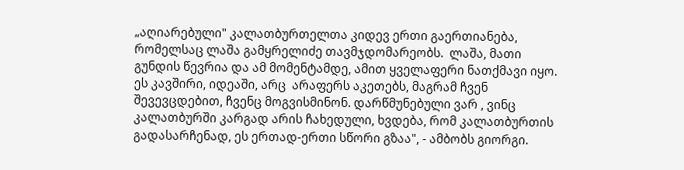„აღიარებული" კალათბურთელთა კიდევ ერთი გაერთიანება, რომელსაც ლაშა გამყრელიძე თავმჯდომარეობს.  ლაშა, მათი გუნდის წევრია და ამ მომენტამდე, ამით ყველაფერი ნათქმავი იყო. ეს კავშირი, იდეაში, არც  არაფერს აკეთებს, მაგრამ ჩვენ შევევცდებით, ჩვენც მოგვისმინონ. დარწმუნებული ვარ , ვინც კალათბურში კარგად არის ჩახედული, ხვდება, რომ კალათბურთის გადასარჩენად, ეს ერთად-ერთი სწორი გზაა", - ამბობს გიორგი.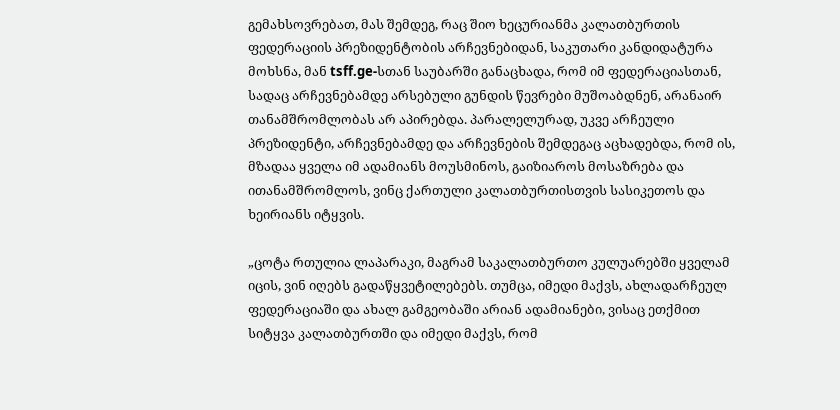გემახსოვრებათ, მას შემდეგ, რაც შიო ხეცურიანმა კალათბურთის ფედერაციის პრეზიდენტობის არჩევნებიდან, საკუთარი კანდიდატურა მოხსნა, მან tsff.ge-სთან საუბარში განაცხადა, რომ იმ ფედერაციასთან, სადაც არჩევნებამდე არსებული გუნდის წევრები მუშოაბდნენ, არანაირ თანამშრომლობას არ აპირებდა. პარალელურად, უკვე არჩეული პრეზიდენტი, არჩევნებამდე და არჩევნების შემდეგაც აცხადებდა, რომ ის, მზადაა ყველა იმ ადამიანს მოუსმინოს, გაიზიაროს მოსაზრება და ითანამშრომლოს, ვინც ქართული კალათბურთისთვის სასიკეთოს და ხეირიანს იტყვის.

„ცოტა რთულია ლაპარაკი, მაგრამ საკალათბურთო კულუარებში ყველამ იცის, ვინ იღებს გადაწყვეტილებებს. თუმცა, იმედი მაქვს, ახლადარჩეულ ფედერაციაში და ახალ გამგეობაში არიან ადამიანები, ვისაც ეთქმით სიტყვა კალათბურთში და იმედი მაქვს, რომ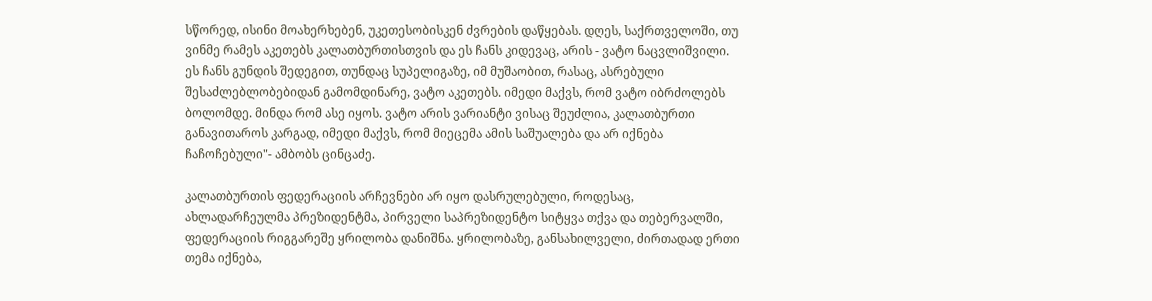სწორედ, ისინი მოახერხებენ, უკეთესობისკენ ძვრების დაწყებას. დღეს, საქრთველოში, თუ ვინმე რამეს აკეთებს კალათბურთისთვის და ეს ჩანს კიდევაც, არის - ვატო ნაცვლიშვილი. ეს ჩანს გუნდის შედეგით, თუნდაც სუპელიგაზე, იმ მუშაობით, რასაც, ასრებული შესაძლებლობებიდან გამომდინარე, ვატო აკეთებს. იმედი მაქვს, რომ ვატო იბრძოლებს ბოლომდე. მინდა რომ ასე იყოს. ვატო არის ვარიანტი ვისაც შეუძლია, კალათბურთი განავითაროს კარგად, იმედი მაქვს, რომ მიეცემა ამის საშუალება და არ იქნება ჩაჩოჩებული"- ამბობს ცინცაძე.

კალათბურთის ფედერაციის არჩევნები არ იყო დასრულებული, როდესაც, ახლადარჩეულმა პრეზიდენტმა, პირველი საპრეზიდენტო სიტყვა თქვა და თებერვალში, ფედერაციის რიგგარეშე ყრილობა დანიშნა. ყრილობაზე, განსახილველი, ძირთადად ერთი თემა იქნება,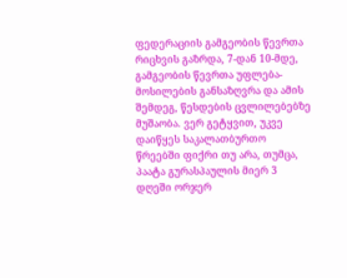ფედერაციის გამგეობის წევრთა რიცხვის გაზრდა, 7-დან 10-მდე, გამგეობის წევრთა უფლება-მოსილების განსაზღვრა და ამის შემდეგ, წესდების ცვლილებებზე მუშაობა. ვერ გეტყვით, უკვე დაიწყეს საკალათბურთო წრეებში ფიქრი თუ არა, თუმცა, პაატა გურასპაულის მიერ 3 დღეში ორჯერ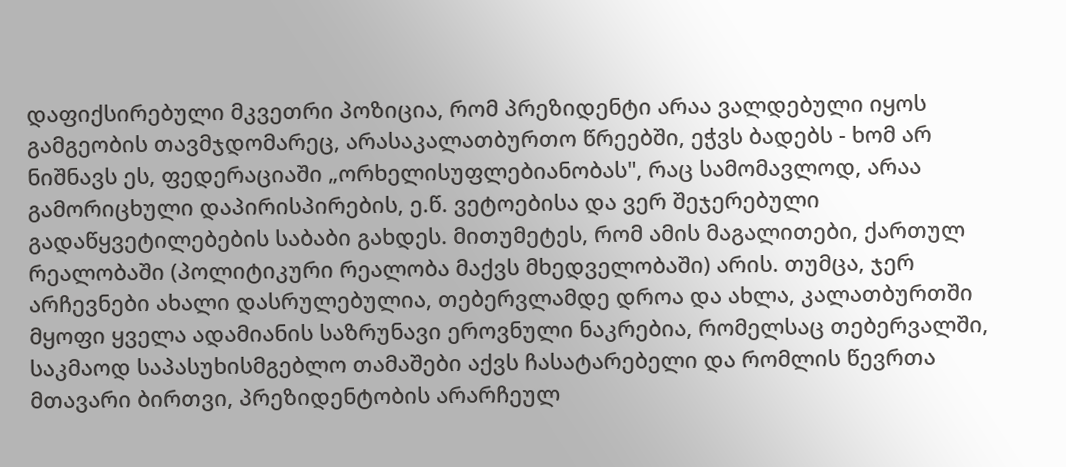დაფიქსირებული მკვეთრი პოზიცია, რომ პრეზიდენტი არაა ვალდებული იყოს გამგეობის თავმჯდომარეც, არასაკალათბურთო წრეებში, ეჭვს ბადებს - ხომ არ ნიშნავს ეს, ფედერაციაში „ორხელისუფლებიანობას", რაც სამომავლოდ, არაა გამორიცხული დაპირისპირების, ე.წ. ვეტოებისა და ვერ შეჯერებული გადაწყვეტილებების საბაბი გახდეს. მითუმეტეს, რომ ამის მაგალითები, ქართულ რეალობაში (პოლიტიკური რეალობა მაქვს მხედველობაში) არის. თუმცა, ჯერ არჩევნები ახალი დასრულებულია, თებერვლამდე დროა და ახლა, კალათბურთში მყოფი ყველა ადამიანის საზრუნავი ეროვნული ნაკრებია, რომელსაც თებერვალში, საკმაოდ საპასუხისმგებლო თამაშები აქვს ჩასატარებელი და რომლის წევრთა მთავარი ბირთვი, პრეზიდენტობის არარჩეულ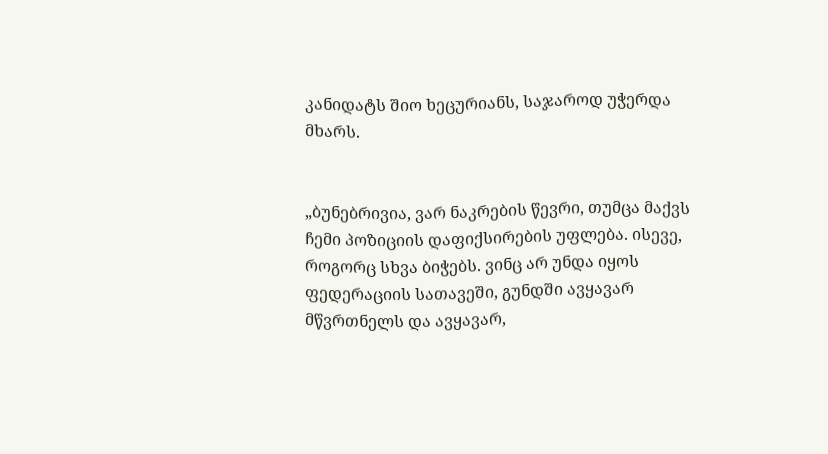კანიდატს შიო ხეცურიანს, საჯაროდ უჭერდა მხარს.


„ბუნებრივია, ვარ ნაკრების წევრი, თუმცა მაქვს ჩემი პოზიციის დაფიქსირების უფლება. ისევე, როგორც სხვა ბიჭებს. ვინც არ უნდა იყოს ფედერაციის სათავეში, გუნდში ავყავარ მწვრთნელს და ავყავარ,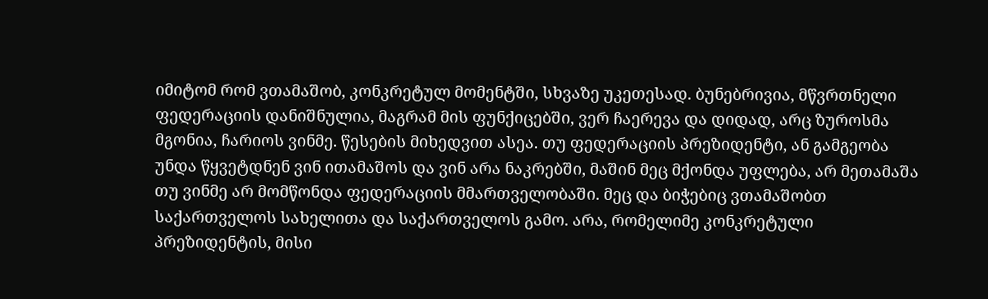იმიტომ რომ ვთამაშობ, კონკრეტულ მომენტში, სხვაზე უკეთესად. ბუნებრივია, მწვრთნელი ფედერაციის დანიშნულია, მაგრამ მის ფუნქიცებში, ვერ ჩაერევა და დიდად, არც ზუროსმა მგონია, ჩარიოს ვინმე. წესების მიხედვით ასეა. თუ ფედერაციის პრეზიდენტი, ან გამგეობა უნდა წყვეტდნენ ვინ ითამაშოს და ვინ არა ნაკრებში, მაშინ მეც მქონდა უფლება, არ მეთამაშა თუ ვინმე არ მომწონდა ფედერაციის მმართველობაში. მეც და ბიჭებიც ვთამაშობთ საქართველოს სახელითა და საქართველოს გამო. არა, რომელიმე კონკრეტული პრეზიდენტის, მისი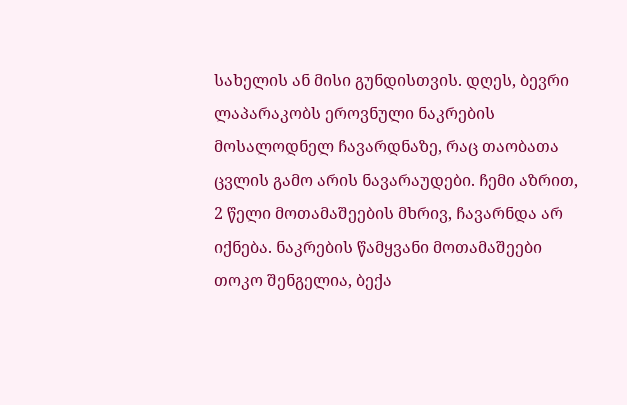სახელის ან მისი გუნდისთვის. დღეს, ბევრი ლაპარაკობს ეროვნული ნაკრების მოსალოდნელ ჩავარდნაზე, რაც თაობათა ცვლის გამო არის ნავარაუდები. ჩემი აზრით, 2 წელი მოთამაშეების მხრივ, ჩავარნდა არ იქნება. ნაკრების წამყვანი მოთამაშეები თოკო შენგელია, ბექა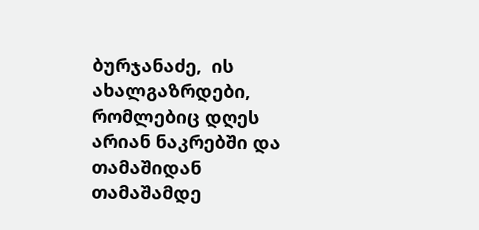ბურჯანაძე,  ის ახალგაზრდები, რომლებიც დღეს არიან ნაკრებში და თამაშიდან თამაშამდე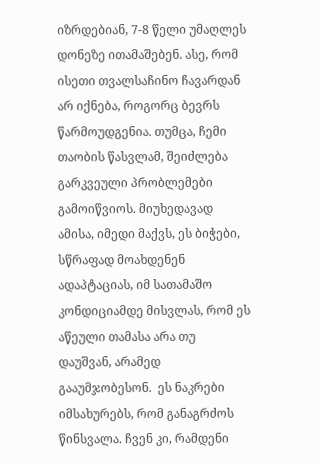იზრდებიან, 7-8 წელი უმაღლეს დონეზე ითამაშებენ. ასე, რომ ისეთი თვალსაჩინო ჩავარდან არ იქნება, როგორც ბევრს წარმოუდგენია. თუმცა, ჩემი თაობის წასვლამ, შეიძლება გარკვეული პრობლემები გამოიწვიოს. მიუხედავად ამისა, იმედი მაქვს, ეს ბიჭები, სწრაფად მოახდენენ ადაპტაციას, იმ სათამაშო კონდიციამდე მისვლას, რომ ეს აწეული თამასა არა თუ დაუშვან, არამედ გააუმჯობესონ.  ეს ნაკრები იმსახურებს, რომ განაგრძოს წინსვალა. ჩვენ კი, რამდენი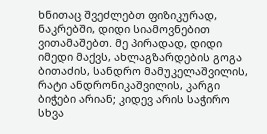ხნითაც შვეძლებთ ფიზიკურად, ნაკრებში, დიდი სიამოვნებით ვითამაშებთ. მე პირადად, დიდი იმედი მაქვს, ახლაგზარდების გოგა ბითაძის, სანდრო მამუკელაშვილის, რატი ანდრონიკაშვილის, კარგი ბიჭები არიან; კიდევ არის საჭირო სხვა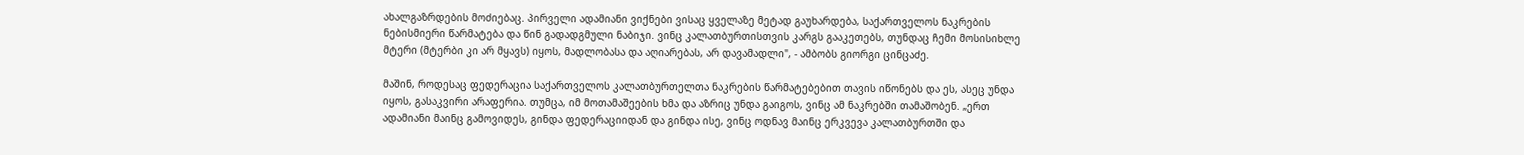ახალგაზრდების მოძიებაც. პირველი ადამიანი ვიქნები ვისაც ყველაზე მეტად გაუხარდება, საქართველოს ნაკრების ნებისმიერი წარმატება და წინ გადადგმული ნაბიჯი. ვინც კალათბურთისთვის კარგს გააკეთებს, თუნდაც ჩემი მოსისიხლე მტერი (მტერბი კი არ მყავს) იყოს, მადლობასა და აღიარებას, არ დავამადლი", - ამბობს გიორგი ცინცაძე.

მაშინ, როდესაც ფედერაცია საქართველოს კალათბურთელთა ნაკრების წარმატებებით თავის იწონებს და ეს, ასეც უნდა იყოს, გასაკვირი არაფერია. თუმცა, იმ მოთამაშეების ხმა და აზრიც უნდა გაიგოს, ვინც ამ ნაკრებში თამაშობენ. „ერთ ადამიანი მაინც გამოვიდეს, გინდა ფედერაციიდან და გინდა ისე, ვინც ოდნავ მაინც ერკვევა კალათბურთში და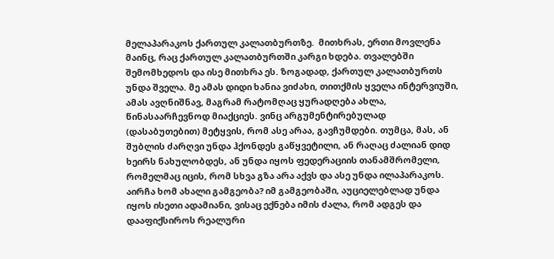მელაპარაკოს ქართულ კალათბურთზე.  მითხრას, ერთი მოვლენა მაინც, რაც ქართულ კალათბურთში კარგი ხდება. თვალებში შემომხედოს და ისე მითხრა ეს. ზოგადად, ქართულ კალათბურთს უნდა შველა. მე ამას დიდი ხანია ვიძახი, თითქმის ყველა ინტერვიუში, ამას ავღნიშნავ, მაგრამ რატომღაც ყურადღება ახლა, წინასაარჩევნოდ მიაქციეს. ვინც არგუმენტირებულად  (დასაბუთებით) მეტყვის, რომ ასე არაა, გავჩუმდები. თუმცა, მას, ან შუბლის ძარღვი უნდა ჰქონდეს გაწყვეტილი, ან რაღაც ძალიან დიდ ხეირს ნახულობდეს, ან უნდა იყოს ფედერაციის თანამშრომელი, რომელმაც იცის, რომ სხვა გზა არა აქვს და ასე უნდა ილაპარაკოს. აირჩა ხომ ახალი გამგეობა? იმ გამგეობაში, აუციელებლად უნდა იყოს ისეთი ადამიანი, ვისაც ექნება იმის ძალა, რომ ადგეს და დააფიქსიროს რეალური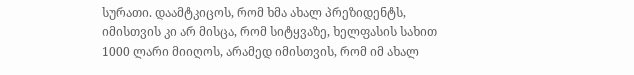სურათი. დაამტკიცოს, რომ ხმა ახალ პრეზიდენტს, იმისთვის კი არ მისცა, რომ სიტყვაზე, ხელფასის სახით 1000 ლარი მიიღოს, არამედ იმისთვის, რომ იმ ახალ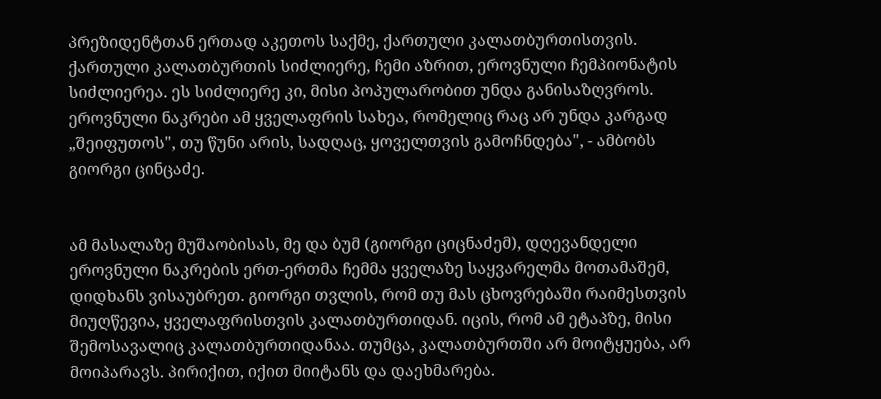პრეზიდენტთან ერთად აკეთოს საქმე, ქართული კალათბურთისთვის. ქართული კალათბურთის სიძლიერე, ჩემი აზრით, ეროვნული ჩემპიონატის სიძლიერეა. ეს სიძლიერე კი, მისი პოპულარობით უნდა განისაზღვროს. ეროვნული ნაკრები ამ ყველაფრის სახეა, რომელიც რაც არ უნდა კარგად „შეიფუთოს", თუ წუნი არის, სადღაც, ყოველთვის გამოჩნდება", - ამბობს გიორგი ცინცაძე.


ამ მასალაზე მუშაობისას, მე და ბუმ (გიორგი ციცნაძემ), დღევანდელი ეროვნული ნაკრების ერთ-ერთმა ჩემმა ყველაზე საყვარელმა მოთამაშემ, დიდხანს ვისაუბრეთ. გიორგი თვლის, რომ თუ მას ცხოვრებაში რაიმესთვის მიუღწევია, ყველაფრისთვის კალათბურთიდან. იცის, რომ ამ ეტაპზე, მისი შემოსავალიც კალათბურთიდანაა. თუმცა, კალათბურთში არ მოიტყუება, არ მოიპარავს. პირიქით, იქით მიიტანს და დაეხმარება.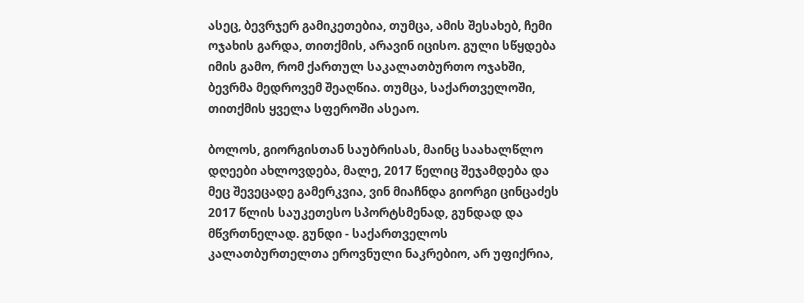ასეც, ბევრჯერ გამიკეთებია, თუმცა, ამის შესახებ, ჩემი ოჯახის გარდა, თითქმის, არავინ იცისო. გული სწყდება იმის გამო, რომ ქართულ საკალათბურთო ოჯახში, ბევრმა მედროვემ შეაღწია. თუმცა, საქართველოში, თითქმის ყველა სფეროში ასეაო.

ბოლოს, გიორგისთან საუბრისას, მაინც საახალწლო დღეები ახლოვდება, მალე, 2017 წელიც შეჯამდება და მეც შევეცადე გამერკვია, ვინ მიაჩნდა გიორგი ცინცაძეს 2017 წლის საუკეთესო სპორტსმენად, გუნდად და მწვრთნელად. გუნდი - საქართველოს კალათბურთელთა ეროვნული ნაკრებიო, არ უფიქრია,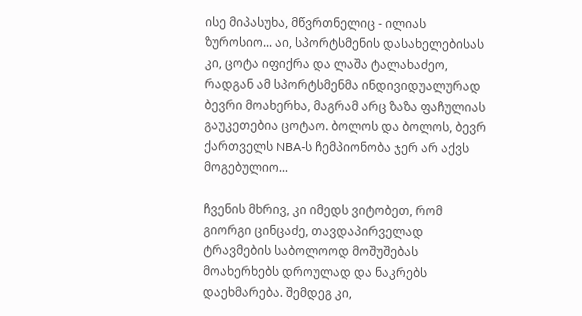ისე მიპასუხა, მწვრთნელიც - ილიას ზუროსიო... აი, სპორტსმენის დასახელებისას კი, ცოტა იფიქრა და ლაშა ტალახაძეო, რადგან ამ სპორტსმენმა ინდივიდუალურად ბევრი მოახერხა, მაგრამ არც ზაზა ფაჩულიას გაუკეთებია ცოტაო. ბოლოს და ბოლოს, ბევრ ქართველს NBA-ს ჩემპიონობა ჯერ არ აქვს მოგებულიო...

ჩვენის მხრივ, კი იმედს ვიტობეთ, რომ გიორგი ცინცაძე, თავდაპირველად ტრავმების საბოლოოდ მოშუშებას მოახერხებს დროულად და ნაკრებს დაეხმარება. შემდეგ კი,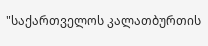"საქართველოს კალათბურთის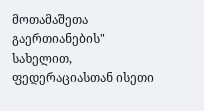მოთამაშეთა გაერთიანების" სახელით, ფედერაციასთან ისეთი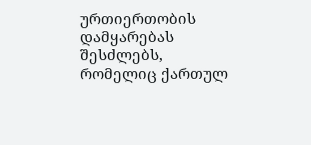ურთიერთობის დამყარებას შესძლებს, რომელიც ქართულ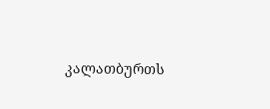კალათბურთს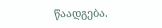წაადგება.